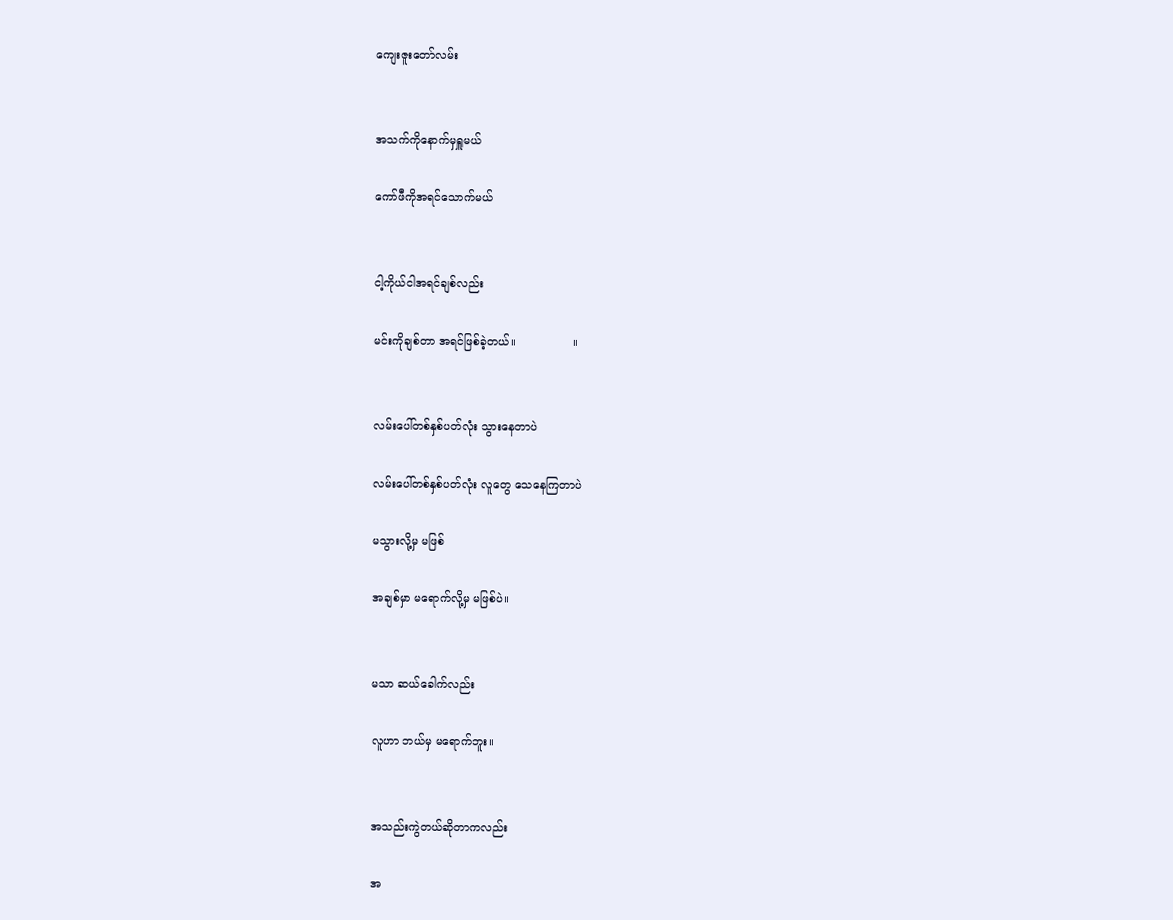ကျေးဇူးတော်လမ်း


အသက်ကိုနောက်မှရှူမယ်

ကော်ဖီကိုအရင်သောက်မယ်


ငါ့ကိုယ်ငါအရင်ချစ်လည်း

မင်းကိုချစ်တာ အရင်ဖြစ်ခဲ့တယ်။                ။


လမ်းပေါ်တစ်နှစ်ပတ်လုံး သွားနေတာပဲ

လမ်းပေါ်တစ်နှစ်ပတ်လုံး လူတွေ သေနေကြတာပဲ

မသွားလို့မှ မဖြစ်

အချစ်မှာ မရောက်လို့မှ မဖြစ်ပဲ။


မသာ ဆယ်ခေါက်လည်း

လူဟာ ဘယ်မှ မရောက်ဘူး။


အသည်းကွဲတယ်ဆိုတာကလည်း

အ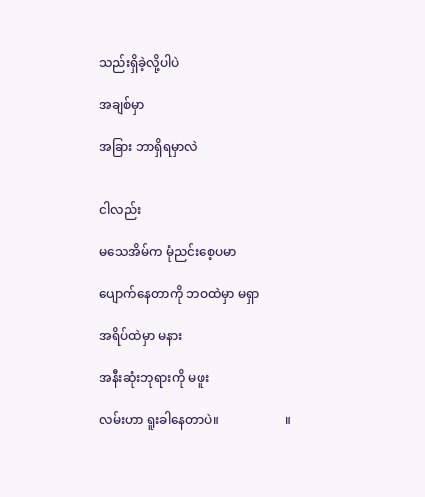သည်းရှိခဲ့လို့ပါပဲ

အချစ်မှာ

အခြား ဘာရှိရမှာလဲ


ငါလည်း

မသေအိမ်က မုံညင်းစေ့ပမာ

ပျောက်နေတာကို ဘဝထဲမှာ မရှာ

အရိပ်ထဲမှာ မနား

အနီးဆုံးဘုရားကို မဖူး

လမ်းဟာ ရူးခါနေတာပဲ။                     ။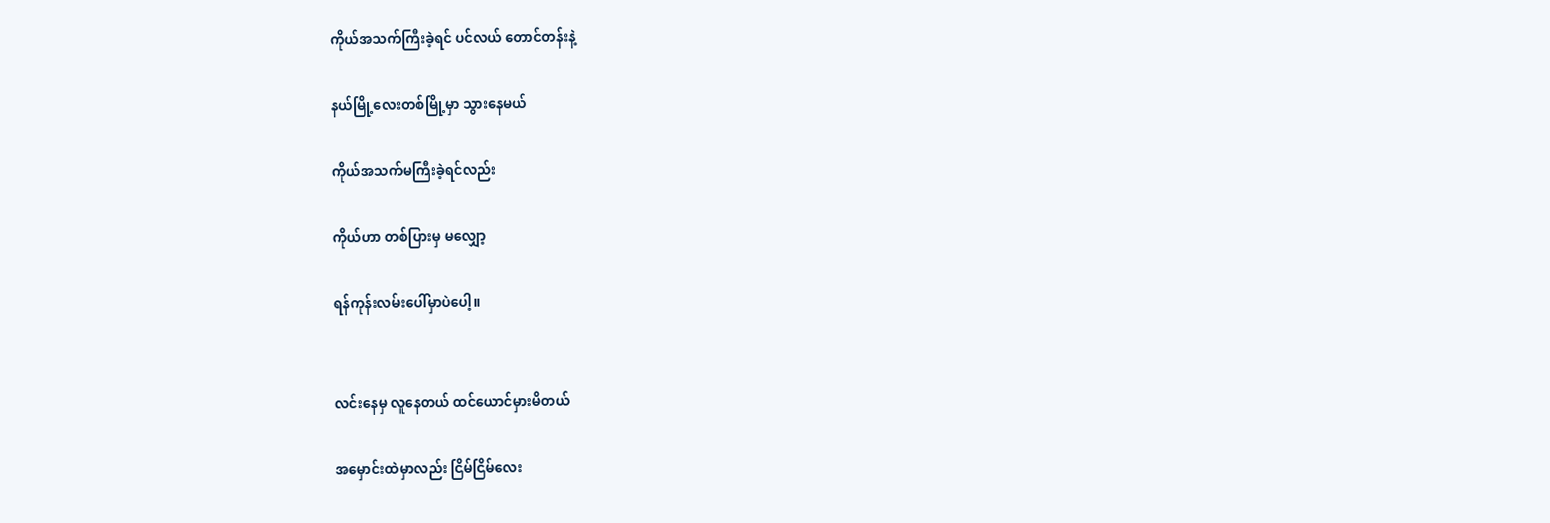ကိုယ်အသက်ကြီးခဲ့ရင် ပင်လယ် တောင်တန်းနဲ့

နယ်မြို့လေးတစ်မြို့မှာ သွားနေမယ်

ကိုယ်အသက်မကြီးခဲ့ရင်လည်း

ကိုယ်ဟာ တစ်ပြားမှ မလျှော့

ရန်ကုန်းလမ်းပေါ်မှာပဲပေါ့။


လင်းနေမှ လူနေတယ် ထင်ယောင်မှားမိတယ်

အမှောင်းထဲမှာလည်း ငြိမ်ငြိမ်လေး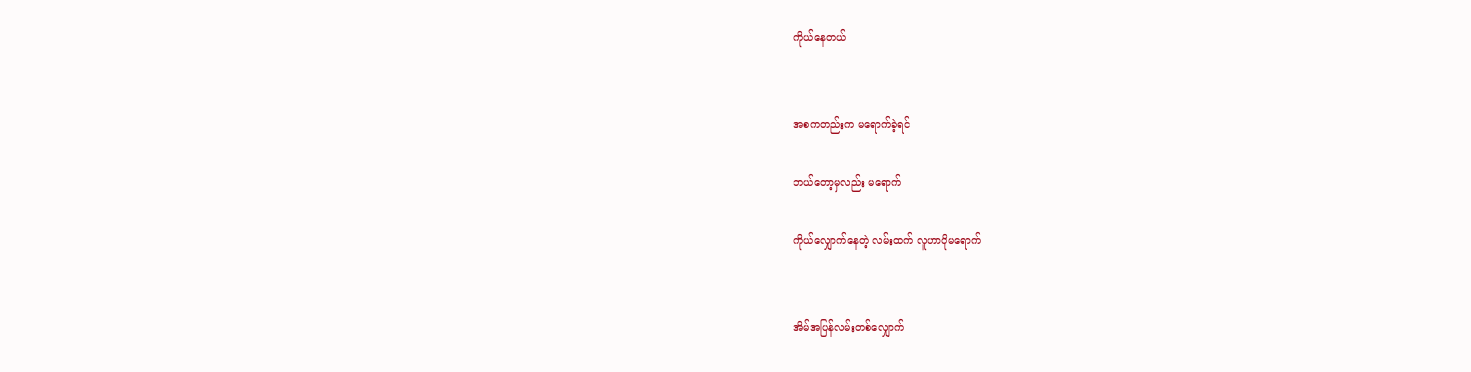ကိုယ်နေတယ်


အစကတည်းက မရောက်ခဲ့ရင်

ဘယ်တော့မှလည်း မရောက်

ကိုယ်လျှောက်နေတဲ့ လမ်းထက် လူဟာပိုမရောက်


အိမ်အပြန်လမ်းတစ်လျှောက်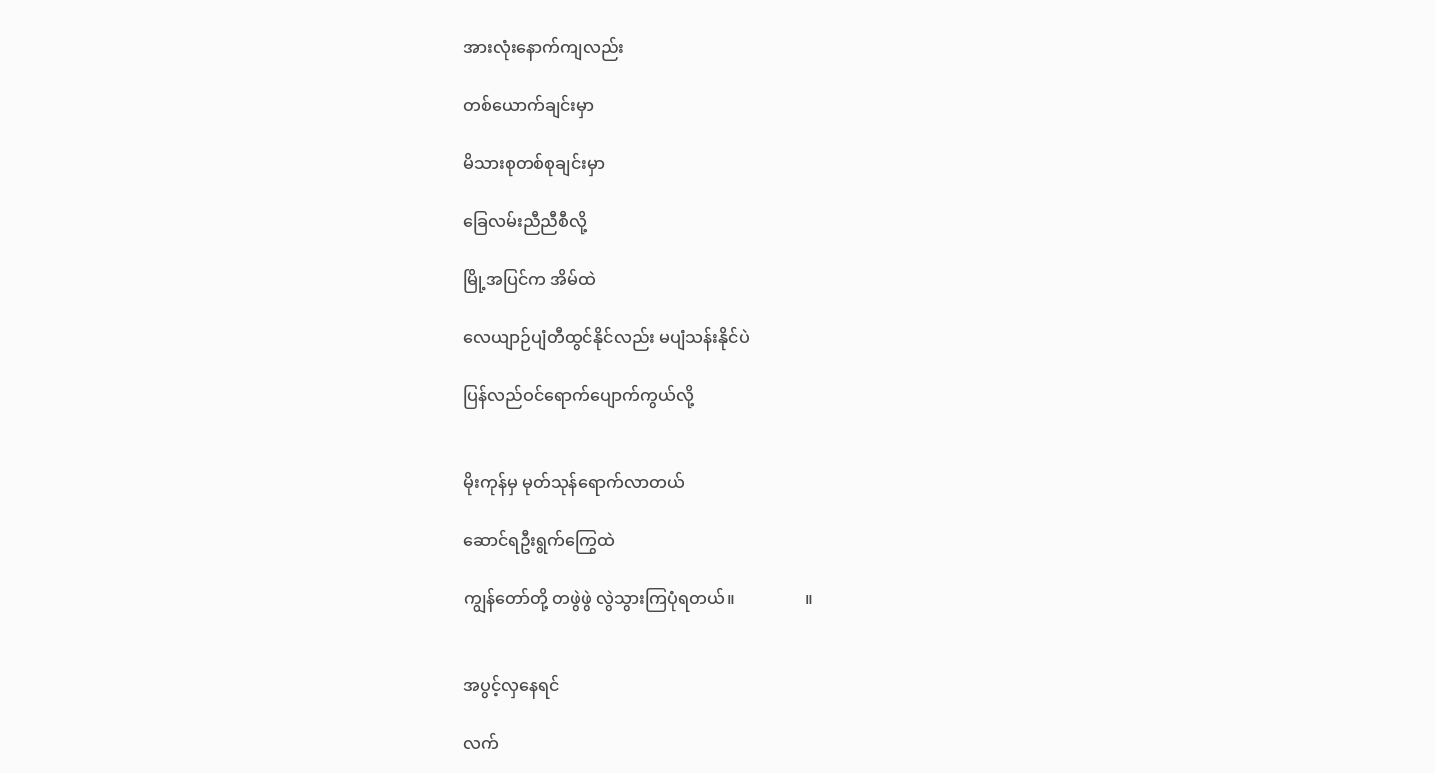အားလုံးနောက်ကျလည်း

တစ်ယောက်ချင်းမှာ

မိသားစုတစ်စုချင်းမှာ

ခြေလမ်းညီညီစီလို့

မြို့အပြင်က အိမ်ထဲ

လေယျာဉ်ပျံတီထွင်နိုင်လည်း မပျံသန်းနိုင်ပဲ

ပြန်လည်ဝင်ရောက်ပျောက်ကွယ်လို့


မိုးကုန်မှ မုတ်သုန်ရောက်လာတယ်

ဆောင်ရဦးရွက်ကြွေထဲ

ကျွန်တော်တို့ တဖွဲဖွဲ လွဲသွားကြပုံရတယ်။                 ။


အပွင့်လှနေရင်

လက်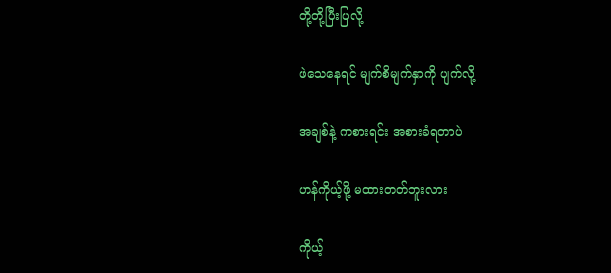တို့တို့ပြီးပြလို့

ဖဲသေနေရင် မျက်စိမျက်နှာကို ပျက်လို့

အချစ်နဲ့ ကစားရင်း အစားခံရတာပဲ

ဟန်ကိုယ့်ဖို့ မထားတတ်ဘူးလား

ကိုယ့်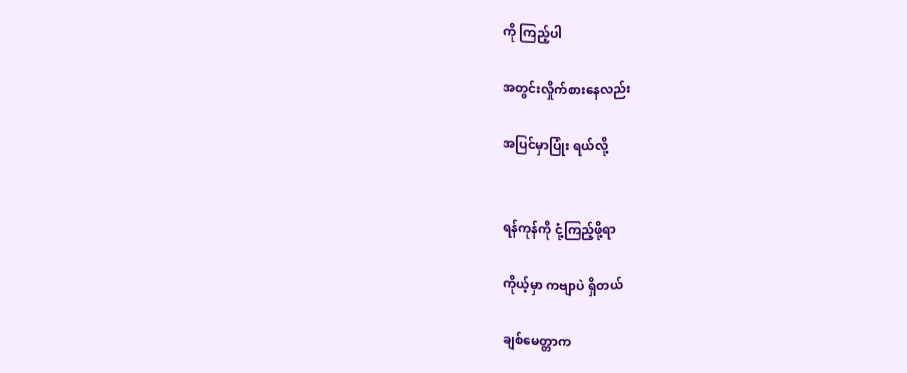ကို ကြည့်ပါ

အတွင်းလှိုက်စားနေလည်း

အပြင်မှာပြုံး ရယ်လို့


ရန်ကုန်ကို ငုံ့ကြည့်ဖို့ရာ

ကိုယ့်မှာ ကဗျာပဲ ရှိတယ်

ချစ်မေတ္တာက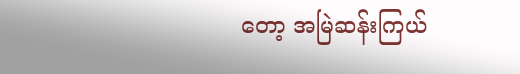တော့ အမြဲဆန်းကြယ်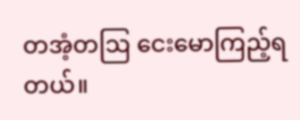တအံ့တဩ ငေးမောကြည့်ရတယ်။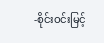-စိုင်းဝင်းမြင့်